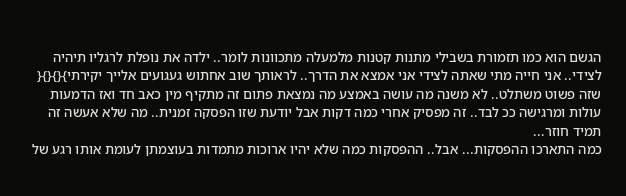הגשם הוא כמו תזמורת בשבילי מתנות קטנות מלמעלה מתכוונות לומר.. ילדה את נופלת לרגליו תיהיה לצידי.. אני חייה מתי שאתה לצידי אני אמצא את הדרך.. לראותך שוב אחתוש געגועים אלייך יקירתי}{}{}{
שזה פשוט משתלט.. לא משנה מה עושה באמצע מה נמצאת פתום זה מתקיף מין כאב חד ואז הדמעות עולות ומרגישה ככ לבד.. זה מפסיק אחרי כמה דקות אבל יודעת שזו הפסקה זמנית.. מה שלא אעשה זה תמיד חוזר...
כמה התארכו ההפסקות... אבל.. ההפסקות כמה שלא יהיו ארוכות מתמדות בעוצמתן לעומת אותו רגע של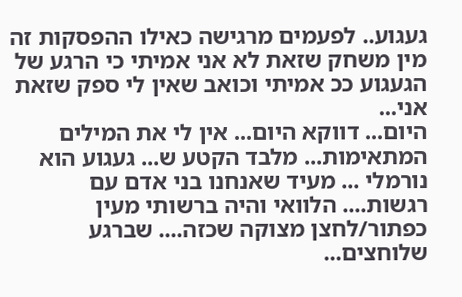געגוע.. לפעמים מרגישה כאילו ההפסקות זה מין משחק שזאת לא אני אמיתי כי הרגע של הגעגוע ככ אמיתי וכואב שאין לי ספק שזאת אני...
היום... דווקא היום... אין לי את המילים המתאימות... מלבד הקטע ש... געגוע הוא נורמלי ... מעיד שאנחנו בני אדם עם רגשות.... הלוואי והיה ברשותי מעין כפתור/לחצן מצוקה שכזה.... שברגע שלוחצים...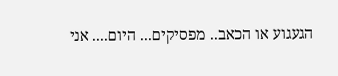הגעגוע או הכאב.. מפסיקים... היום.... אני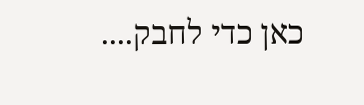כאן כדי לחבק....